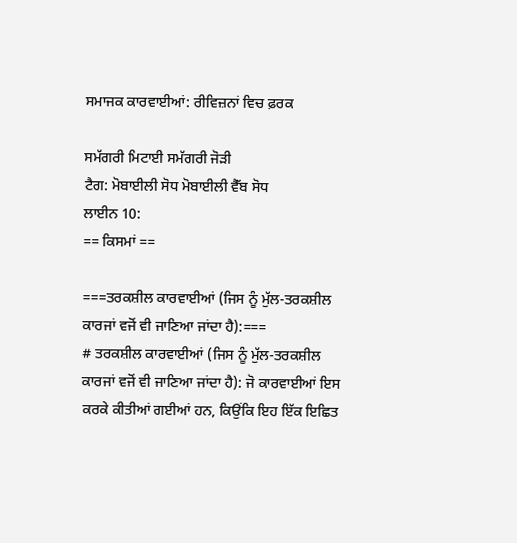ਸਮਾਜਕ ਕਾਰਵਾਈਆਂ: ਰੀਵਿਜ਼ਨਾਂ ਵਿਚ ਫ਼ਰਕ

ਸਮੱਗਰੀ ਮਿਟਾਈ ਸਮੱਗਰੀ ਜੋੜੀ
ਟੈਗ: ਮੋਬਾਈਲੀ ਸੋਧ ਮੋਬਾਈਲੀ ਵੈੱਬ ਸੋਧ
ਲਾਈਨ 10:
== ਕਿਸਮਾਂ ==

===ਤਰਕਸ਼ੀਲ ਕਾਰਵਾਈਆਂ (ਜਿਸ ਨੂੰ ਮੁੱਲ-ਤਰਕਸ਼ੀਲ ਕਾਰਜਾਂ ਵਜੋਂ ਵੀ ਜਾਣਿਆ ਜਾਂਦਾ ਹੈ):===
# ਤਰਕਸ਼ੀਲ ਕਾਰਵਾਈਆਂ (ਜਿਸ ਨੂੰ ਮੁੱਲ-ਤਰਕਸ਼ੀਲ ਕਾਰਜਾਂ ਵਜੋਂ ਵੀ ਜਾਣਿਆ ਜਾਂਦਾ ਹੈ): ਜੋ ਕਾਰਵਾਈਆਂ ਇਸ ਕਰਕੇ ਕੀਤੀਆਂ ਗਈਆਂ ਹਨ, ਕਿਉਂਕਿ ਇਹ ਇੱਕ ਇਛਿਤ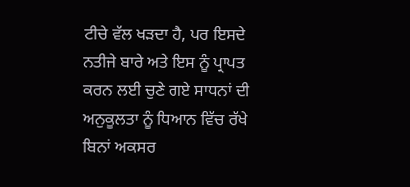ਟੀਚੇ ਵੱਲ ਖੜਦਾ ਹੈ, ਪਰ ਇਸਦੇ ਨਤੀਜੇ ਬਾਰੇ ਅਤੇ ਇਸ ਨੂੰ ਪ੍ਰਾਪਤ ਕਰਨ ਲਈ ਚੁਣੇ ਗਏ ਸਾਧਨਾਂ ਦੀ ਅਨੁਕੂਲਤਾ ਨੂੰ ਧਿਆਨ ਵਿੱਚ ਰੱਖੇ ਬਿਨਾਂ ਅਕਸਰ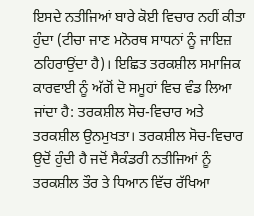ਇਸਦੇ ਨਤੀਜਿਆਂ ਬਾਰੇ ਕੋਈ ਵਿਚਾਰ ਨਹੀਂ ਕੀਤਾ ਹੁੰਦਾ (ਟੀਚਾ ਜਾਣ ਮਨੋਰਥ ਸਾਧਨਾਂ ਨੂੰ ਜਾਇਜ਼ ਠਹਿਰਾਉਂਦਾ ਹੈ)। ਇਛਿਤ ਤਰਕਸ਼ੀਲ ਸਮਾਜਿਕ ਕਾਰਵਾਈ ਨੂੰ ਅੱਗੋਂ ਦੋ ਸਮੂਹਾਂ ਵਿਚ ਵੰਡ ਲਿਆ ਜਾਂਦਾ ਹੈ: ਤਰਕਸ਼ੀਲ ਸੋਚ-ਵਿਚਾਰ ਅਤੇ ਤਰਕਸ਼ੀਲ ਉਨਮੁਖਤਾ। ਤਰਕਸ਼ੀਲ ਸੋਚ-ਵਿਚਾਰ ਉਦੋਂ ਹੁੰਦੀ ਹੈ ਜਦੋਂ ਸੈਕੰਡਰੀ ਨਤੀਜਿਆਂ ਨੂੰ ਤਰਕਸ਼ੀਲ ਤੌਰ ਤੇ ਧਿਆਨ ਵਿੱਚ ਰੱਖਿਆ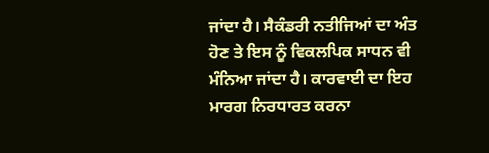ਜਾਂਦਾ ਹੈ। ਸੈਕੰਡਰੀ ਨਤੀਜਿਆਂ ਦਾ ਅੰਤ ਹੋਣ ਤੇ ਇਸ ਨੂੰ ਵਿਕਲਪਿਕ ਸਾਧਨ ਵੀ ਮੰਨਿਆ ਜਾਂਦਾ ਹੈ। ਕਾਰਵਾਈ ਦਾ ਇਹ ਮਾਰਗ ਨਿਰਧਾਰਤ ਕਰਨਾ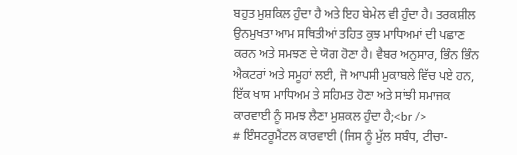ਬਹੁਤ ਮੁਸ਼ਕਿਲ ਹੁੰਦਾ ਹੈ ਅਤੇ ਇਹ ਬੇਮੇਲ ਵੀ ਹੁੰਦਾ ਹੈ। ਤਰਕਸ਼ੀਲ ਉਨਮੁਖਤਾ ਆਮ ਸਥਿਤੀਆਂ ਤਹਿਤ ਕੁਝ ਮਾਧਿਅਮਾਂ ਦੀ ਪਛਾਣ ਕਰਨ ਅਤੇ ਸਮਝਣ ਦੇ ਯੋਗ ਹੋਣਾ ਹੈ। ਵੈਬਰ ਅਨੁਸਾਰ, ਭਿੰਨ ਭਿੰਨ ਐਕਟਰਾਂ ਅਤੇ ਸਮੂਹਾਂ ਲਈ, ਜੋ ਆਪਸੀ ਮੁਕਾਬਲੇ ਵਿੱਚ ਪਏ ਹਨ, ਇੱਕ ਖਾਸ ਮਾਧਿਅਮ ਤੇ ਸਹਿਮਤ ਹੋਣਾ ਅਤੇ ਸਾਂਝੀ ਸਮਾਜਕ ਕਾਰਵਾਈ ਨੂੰ ਸਮਝ ਲੈਣਾ ਮੁਸ਼ਕਲ ਹੁੰਦਾ ਹੈ;<br />
# ਇੰਸਟਰੂਮੈਂਟਲ ਕਾਰਵਾਈ (ਜਿਸ ਨੂੰ ਮੁੱਲ ਸਬੰਧ, ਟੀਚਾ-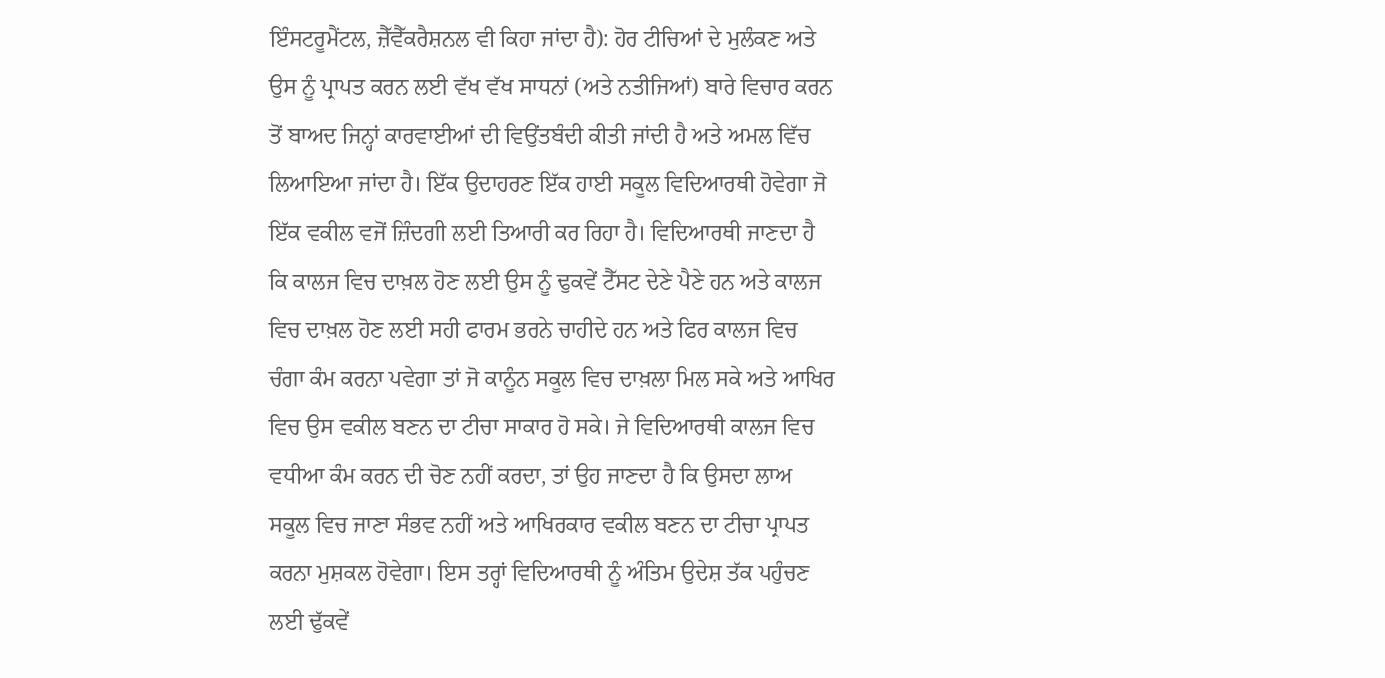ਇੰਸਟਰੂਮੈਂਟਲ, ਜ਼ੈੱਵੈੱਕਰੈਸ਼ਨਲ ਵੀ ਕਿਹਾ ਜਾਂਦਾ ਹੈ): ਹੋਰ ਟੀਚਿਆਂ ਦੇ ਮੁਲੰਕਣ ਅਤੇ ਉਸ ਨੂੰ ਪ੍ਰਾਪਤ ਕਰਨ ਲਈ ਵੱਖ ਵੱਖ ਸਾਧਨਾਂ (ਅਤੇ ਨਤੀਜਿਆਂ) ਬਾਰੇ ਵਿਚਾਰ ਕਰਨ ਤੋਂ ਬਾਅਦ ਜਿਨ੍ਹਾਂ ਕਾਰਵਾਈਆਂ ਦੀ ਵਿਉਂਤਬੰਦੀ ਕੀਤੀ ਜਾਂਦੀ ਹੈ ਅਤੇ ਅਮਲ ਵਿੱਚ ਲਿਆਇਆ ਜਾਂਦਾ ਹੈ। ਇੱਕ ਉਦਾਹਰਣ ਇੱਕ ਹਾਈ ਸਕੂਲ ਵਿਦਿਆਰਥੀ ਹੋਵੇਗਾ ਜੋ ਇੱਕ ਵਕੀਲ ਵਜੋਂ ਜ਼ਿੰਦਗੀ ਲਈ ਤਿਆਰੀ ਕਰ ਰਿਹਾ ਹੈ। ਵਿਦਿਆਰਥੀ ਜਾਣਦਾ ਹੈ ਕਿ ਕਾਲਜ ਵਿਚ ਦਾਖ਼ਲ ਹੋਣ ਲਈ ਉਸ ਨੂੰ ਢੁਕਵੇਂ ਟੈੱਸਟ ਦੇਣੇ ਪੈਣੇ ਹਨ ਅਤੇ ਕਾਲਜ ਵਿਚ ਦਾਖ਼ਲ ਹੋਣ ਲਈ ਸਹੀ ਫਾਰਮ ਭਰਨੇ ਚਾਹੀਦੇ ਹਨ ਅਤੇ ਫਿਰ ਕਾਲਜ ਵਿਚ ਚੰਗਾ ਕੰਮ ਕਰਨਾ ਪਵੇਗਾ ਤਾਂ ਜੋ ਕਾਨੂੰਨ ਸਕੂਲ ਵਿਚ ਦਾਖ਼ਲਾ ਮਿਲ ਸਕੇ ਅਤੇ ਆਖਿਰ ਵਿਚ ਉਸ ਵਕੀਲ ਬਣਨ ਦਾ ਟੀਚਾ ਸਾਕਾਰ ਹੋ ਸਕੇ। ਜੇ ਵਿਦਿਆਰਥੀ ਕਾਲਜ ਵਿਚ ਵਧੀਆ ਕੰਮ ਕਰਨ ਦੀ ਚੋਣ ਨਹੀਂ ਕਰਦਾ, ਤਾਂ ਉਹ ਜਾਣਦਾ ਹੈ ਕਿ ਉਸਦਾ ਲਾਅ ਸਕੂਲ ਵਿਚ ਜਾਣਾ ਸੰਭਵ ਨਹੀਂ ਅਤੇ ਆਖਿਰਕਾਰ ਵਕੀਲ ਬਣਨ ਦਾ ਟੀਚਾ ਪ੍ਰਾਪਤ ਕਰਨਾ ਮੁਸ਼ਕਲ ਹੋਵੇਗਾ। ਇਸ ਤਰ੍ਹਾਂ ਵਿਦਿਆਰਥੀ ਨੂੰ ਅੰਤਿਮ ਉਦੇਸ਼ ਤੱਕ ਪਹੁੰਚਣ ਲਈ ਢੁੱਕਵੇਂ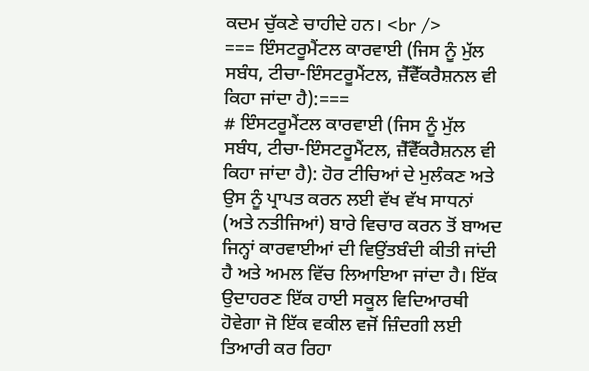ਕਦਮ ਚੁੱਕਣੇ ਚਾਹੀਦੇ ਹਨ। <br />
=== ਇੰਸਟਰੂਮੈਂਟਲ ਕਾਰਵਾਈ (ਜਿਸ ਨੂੰ ਮੁੱਲ ਸਬੰਧ, ਟੀਚਾ-ਇੰਸਟਰੂਮੈਂਟਲ, ਜ਼ੈੱਵੈੱਕਰੈਸ਼ਨਲ ਵੀ ਕਿਹਾ ਜਾਂਦਾ ਹੈ):===
# ਇੰਸਟਰੂਮੈਂਟਲ ਕਾਰਵਾਈ (ਜਿਸ ਨੂੰ ਮੁੱਲ ਸਬੰਧ, ਟੀਚਾ-ਇੰਸਟਰੂਮੈਂਟਲ, ਜ਼ੈੱਵੈੱਕਰੈਸ਼ਨਲ ਵੀ ਕਿਹਾ ਜਾਂਦਾ ਹੈ): ਹੋਰ ਟੀਚਿਆਂ ਦੇ ਮੁਲੰਕਣ ਅਤੇ ਉਸ ਨੂੰ ਪ੍ਰਾਪਤ ਕਰਨ ਲਈ ਵੱਖ ਵੱਖ ਸਾਧਨਾਂ (ਅਤੇ ਨਤੀਜਿਆਂ) ਬਾਰੇ ਵਿਚਾਰ ਕਰਨ ਤੋਂ ਬਾਅਦ ਜਿਨ੍ਹਾਂ ਕਾਰਵਾਈਆਂ ਦੀ ਵਿਉਂਤਬੰਦੀ ਕੀਤੀ ਜਾਂਦੀ ਹੈ ਅਤੇ ਅਮਲ ਵਿੱਚ ਲਿਆਇਆ ਜਾਂਦਾ ਹੈ। ਇੱਕ ਉਦਾਹਰਣ ਇੱਕ ਹਾਈ ਸਕੂਲ ਵਿਦਿਆਰਥੀ ਹੋਵੇਗਾ ਜੋ ਇੱਕ ਵਕੀਲ ਵਜੋਂ ਜ਼ਿੰਦਗੀ ਲਈ ਤਿਆਰੀ ਕਰ ਰਿਹਾ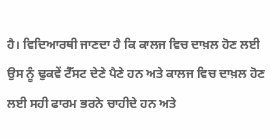ਹੈ। ਵਿਦਿਆਰਥੀ ਜਾਣਦਾ ਹੈ ਕਿ ਕਾਲਜ ਵਿਚ ਦਾਖ਼ਲ ਹੋਣ ਲਈ ਉਸ ਨੂੰ ਢੁਕਵੇਂ ਟੈੱਸਟ ਦੇਣੇ ਪੈਣੇ ਹਨ ਅਤੇ ਕਾਲਜ ਵਿਚ ਦਾਖ਼ਲ ਹੋਣ ਲਈ ਸਹੀ ਫਾਰਮ ਭਰਨੇ ਚਾਹੀਦੇ ਹਨ ਅਤੇ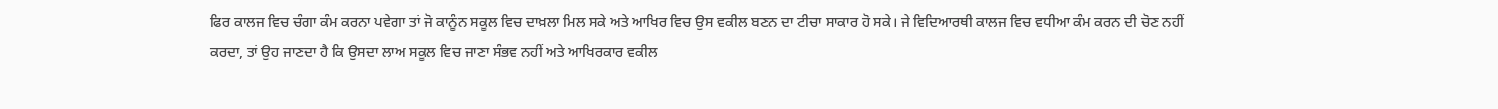ਫਿਰ ਕਾਲਜ ਵਿਚ ਚੰਗਾ ਕੰਮ ਕਰਨਾ ਪਵੇਗਾ ਤਾਂ ਜੋ ਕਾਨੂੰਨ ਸਕੂਲ ਵਿਚ ਦਾਖ਼ਲਾ ਮਿਲ ਸਕੇ ਅਤੇ ਆਖਿਰ ਵਿਚ ਉਸ ਵਕੀਲ ਬਣਨ ਦਾ ਟੀਚਾ ਸਾਕਾਰ ਹੋ ਸਕੇ। ਜੇ ਵਿਦਿਆਰਥੀ ਕਾਲਜ ਵਿਚ ਵਧੀਆ ਕੰਮ ਕਰਨ ਦੀ ਚੋਣ ਨਹੀਂ ਕਰਦਾ, ਤਾਂ ਉਹ ਜਾਣਦਾ ਹੈ ਕਿ ਉਸਦਾ ਲਾਅ ਸਕੂਲ ਵਿਚ ਜਾਣਾ ਸੰਭਵ ਨਹੀਂ ਅਤੇ ਆਖਿਰਕਾਰ ਵਕੀਲ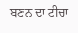ਬਣਨ ਦਾ ਟੀਚਾ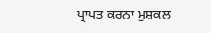ਪ੍ਰਾਪਤ ਕਰਨਾ ਮੁਸ਼ਕਲ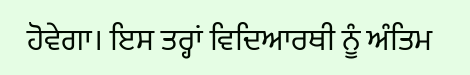ਹੋਵੇਗਾ। ਇਸ ਤਰ੍ਹਾਂ ਵਿਦਿਆਰਥੀ ਨੂੰ ਅੰਤਿਮ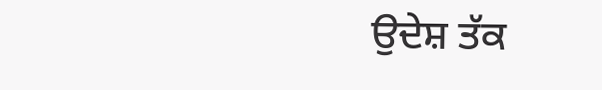ਉਦੇਸ਼ ਤੱਕ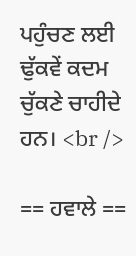ਪਹੁੰਚਣ ਲਈ ਢੁੱਕਵੇਂ ਕਦਮ ਚੁੱਕਣੇ ਚਾਹੀਦੇ ਹਨ। <br />

== ਹਵਾਲੇ ==